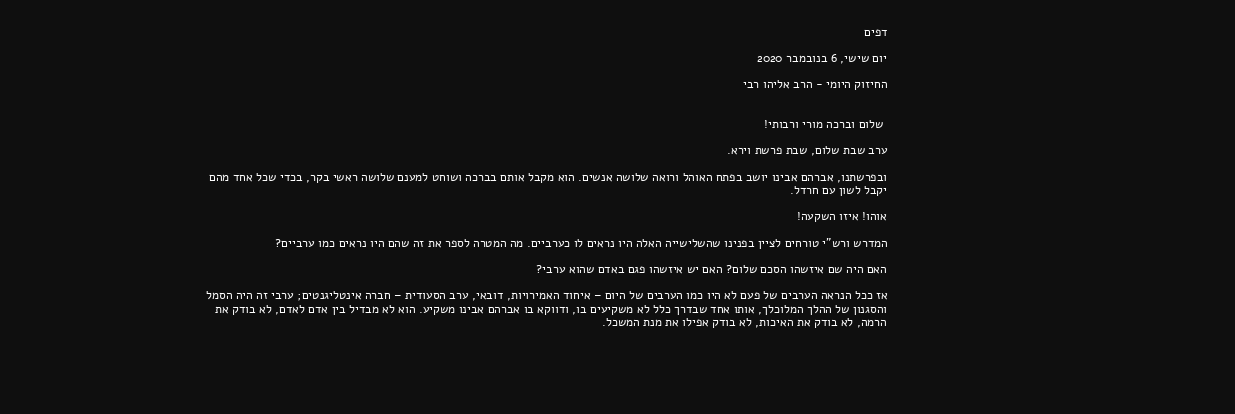דפים

יום שישי, 6 בנובמבר 2020

החיזוק היומי - הרב אליהו רבי


 שלום וברכה מורי ורבותי!

ערב שבת שלום, שבת פרשת וירא.

ובפרשתנו, אברהם אבינו יושב בפתח האוהל ורואה שלושה אנשים. הוא מקבל אותם בברכה ושוחט למענם שלושה ראשי בקר, בכדי שכל אחד מהם יקבל לשון עם חרדל.

אוהו! איזו השקעה!

המדרש ורש"י טורחים לציין בפנינו שהשלישייה האלה היו נראים לו כערביים. מה המטרה לספר את זה שהם היו נראים כמו ערביים?

האם היה שם איזשהו הסכם שלום? האם יש איזשהו פגם באדם שהוא ערבי?

אז ככל הנראה הערבים של פעם לא היו כמו הערבים של היום – איחוד האמירויות, דובאי, ערב הסעודית – חברה אינטליגנטים; ערבי זה היה הסמל והסגנון של ההלך המלוכלך, אותו אחד שבדרך כלל לא משקיעים בו, ודווקא בו אברהם אבינו משקיע. הוא לא מבדיל בין אדם לאדם, לא בודק את הרמה, לא בודק את האיכות, לא בודק אפילו את מנת המשכל.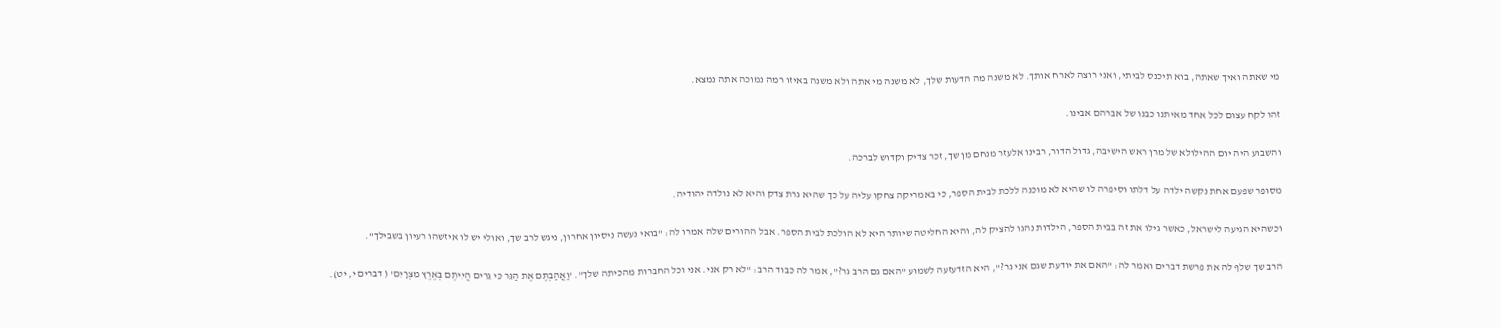מי שאתה ואיך שאתה, בוא תיכנס לביתי, ואני רוצה לארח אותך. לא משנה מה הדעות שלך, לא משנה מי אתה ולא משנה באיזו רמה נמוכה אתה נמצא.

זהו לקח עצום לכל אחד מאיתנו כבנו של אברהם אבינו.

והשבוע היה יום ההילולא של מרן ראש הישיבה, גדול הדור, רבינו אלעזר מנחם מן שך, זכר צדיק וקדוש לברכה.

מסופר שפעם אחת נקשה ילדה על דלתו וסיפרה לו שהיא לא מוכנה ללכת לבית הספר, כי באמריקה צחקו עליה על כך שהיא גרת צדק והיא לא נולדה יהודיה.

וכשהיא הגיעה לישראל, כאשר גילו את זה בבית הספר, הילדות נהגו להציק לה, והיא החליטה שיותר היא לא הולכת לבית הספר. אבל ההורים שלה אמרו לה: "בואי נעשה ניסיון אחרון, ניגש לרב שך, ואולי יש לו איזשהו רעיון בשבילך".

הרב שך שלף לה את פרשת דברים ואמר לה: "האם את יודעת שגם אני גר?", היא הזדעזעה לשמוע "האם גם הרב גר?", אמר לה כבוד הרב: "לא רק אני. אני וכל החברות מהכיתה שלך". 'וַאֲהַבְתֶּם אֶת הַגֵּר כִּי גֵרִים הֱיִיתֶם בְּאֶרֶץ מִצְרָיִם' ( דברים י, יט).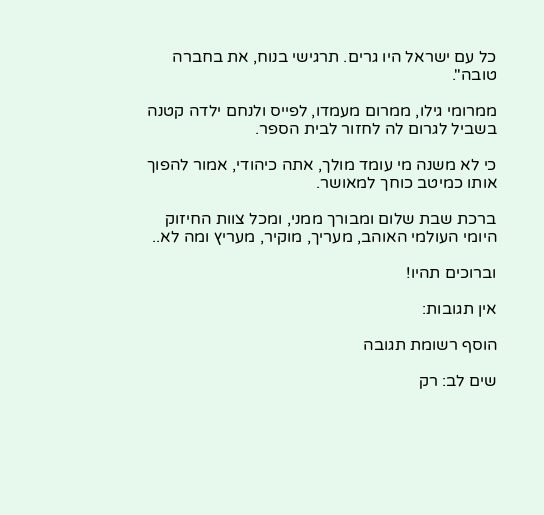כל עם ישראל היו גרים. תרגישי בנוח, את בחברה טובה".

ממרומי גילו, ממרום מעמדו, לפייס ולנחם ילדה קטנה בשביל לגרום לה לחזור לבית הספר.

כי לא משנה מי עומד מולך, אתה כיהודי, אמור להפוך אותו כמיטב כוחך למאושר.

ברכת שבת שלום ומבורך ממני, ומכל צוות החיזוק היומי העולמי האוהב, מעריך, מוקיר, מעריץ ומה לא..

וברוכים תהיו!

אין תגובות:

הוסף רשומת תגובה

שים לב: רק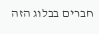חברים בבלוג הזה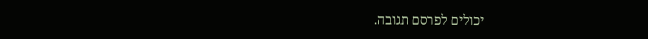יכולים לפרסם תגובה.